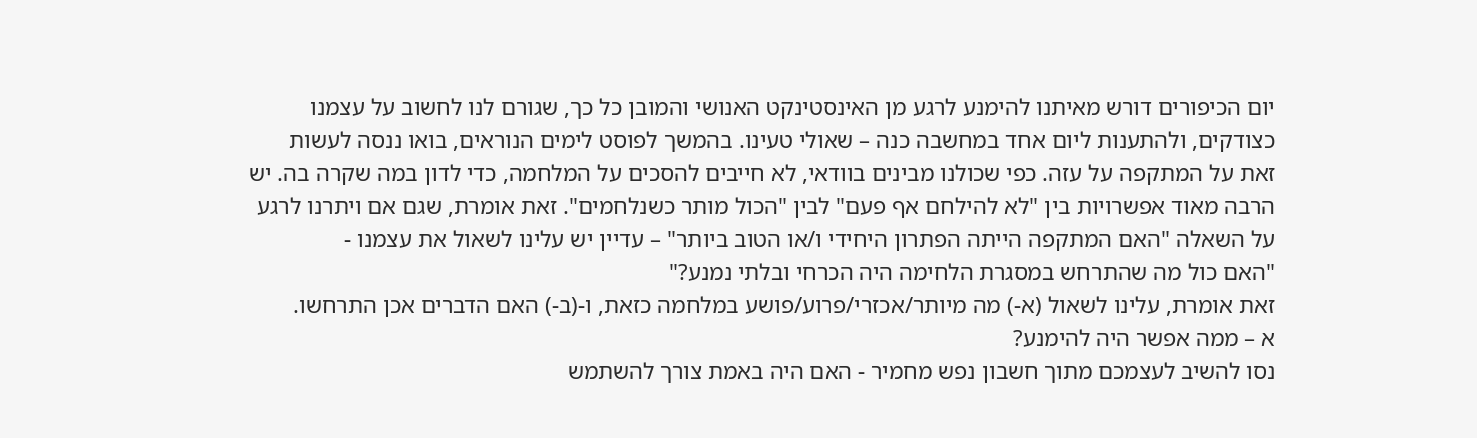יום הכיפורים דורש מאיתנו להימנע לרגע מן האינסטינקט האנושי והמובן כל כך, שגורם לנו לחשוב על עצמנו כצודקים, ולהתענות ליום אחד במחשבה כנה – שאולי טעינו. בהמשך לפוסט לימים הנוראים, בואו ננסה לעשות זאת על המתקפה על עזה. כפי שכולנו מבינים בוודאי, לא חייבים להסכים על המלחמה, כדי לדון במה שקרה בה. יש הרבה מאוד אפשרויות בין "לא להילחם אף פעם" לבין "הכול מותר כשנלחמים". זאת אומרת, שגם אם ויתרנו לרגע על השאלה "האם המתקפה הייתה הפתרון היחידי ו/או הטוב ביותר" – עדיין יש עלינו לשאול את עצמנו -
"האם כול מה שהתרחש במסגרת הלחימה היה הכרחי ובלתי נמנע?"
זאת אומרת, עלינו לשאול (א-) מה מיותר/אכזרי/פרוע/פושע במלחמה כזאת, ו-(ב-) האם הדברים אכן התרחשו.
א – ממה אפשר היה להימנע?
נסו להשיב לעצמכם מתוך חשבון נפש מחמיר - האם היה באמת צורך להשתמש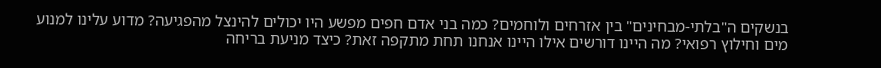בנשקים ה"בלתי-מבחינים" בין אזרחים ולוחמים? כמה בני אדם חפים מפשע היו יכולים להינצל מהפגיעה? מדוע עלינו למנוע מים וחילוץ רפואי? מה היינו דורשים אילו היינו אנחנו תחת מתקפה זאת? כיצד מניעת בריחה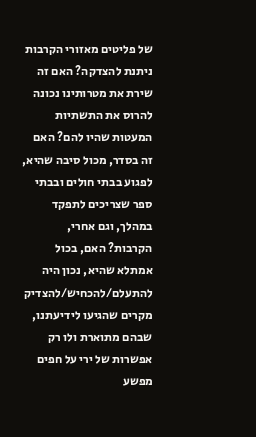של פליטים מאזורי הקרבות ניתנת להצדקה? האם זה שירת את מטרותינו נכונה להרוס את התשתיות המעטות שהיו להם? האם זה בסדר, מכול סיבה שהיא, לפגוע בבתי חולים ובבתי ספר שצריכים לתפקד במהלך, וגם אחרי, הקרבות? האם, בכול אמתלא שהיא, נכון היה להתעלם/להכחיש/להצדיק מקרים שהגיעו לידיעתנו, שבהם מתוארת ולו רק אפשרות של ירי על חפים מפשע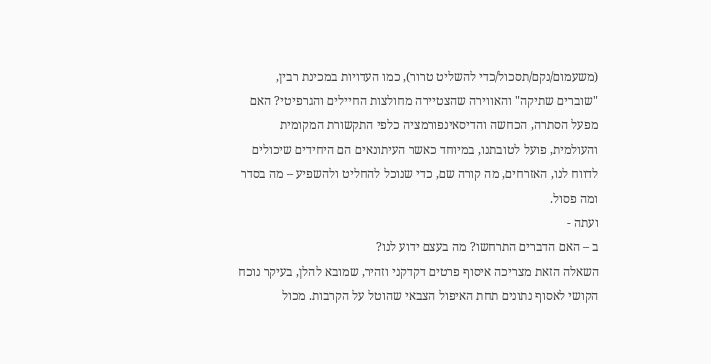(משעמום/נקם/תסכול/כדי להשליט טרור), כמו העדויות במכינת רבין, "שוברים שתיקה" והאווירה שהצטיירה מחולצות החיילים והגרפיטי? האם מפעל הסתרה, הכחשה והדיסאינפורמציה כלפי התקשורת המקומית והעולמית, פועל לטובתנו, במיוחד כאשר העיתונאים הם היחידים שיכולים לדווח לנו, האזרחים, מה קורה שם, כדי שנוכל להחליט ולהשפיע – מה בסדר ומה פסול.
ועתה -
ב – האם הדברים התרחשו? מה בעצם ידוע לנו?
השאלה הזאת מצריכה איסוף פרטים דקדקני וזהיר, שמובא להלן, בעיקר נוכח הקושי לאסוף נתונים תחת האיפול הצבאי שהוטל על הקרבות. מכול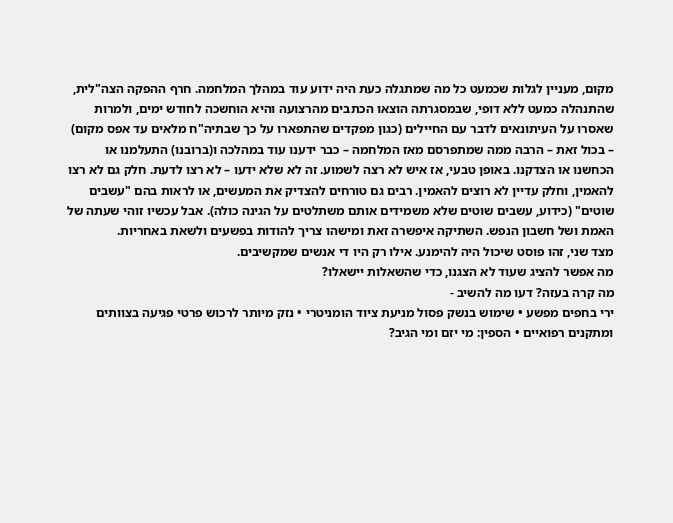מקום, מעניין לגלות שכמעט כל מה שמתגלה כעת היה ידוע עוד במהלך המלחמה. חרף ההפקה הצה"לית, שהתנהלה כמעט ללא דופי, שבמסגרתה הוצאו הכתבים מהרצועה והיא הוחשכה לחודש ימים, ולמרות שאסרו על העיתונאים לדבר עם החיילים (כגון מפקדים שהתפארו על כך שבתיה"ח מלאים עד אפס מקום) – בכול זאת – הרבה ממה שמתפרסם מאז המלחמה – כבר ידענו עוד במהלכה ו(ברובנו) התעלמנו או הכחשנו או הצדקנו. באופן טבעי, אז איש לא רצה לשמוע. זה לא שלא ידעו – לא רצו לדעת. חלק גם לא רצו להאמין, וחלק עדיין לא רוצים להאמין. רבים גם טורחים להצדיק את המעשים, או לראות בהם "עשבים שוטים" (כידוע, עשבים שוטים שלא משמידים אותם משתלטים על הגינה כולה). אבל עכשיו זוהי שעתה של האמת ושל חשבון הנפש. השתיקה איפשרה זאת ומישהו צריך להודות בפשעים ולשאת באחריות.
מצד שני, זהו פוסט שיכול היה להימנע. אילו רק היו די אנשים שמקשיבים.
מה אפשר להציג שעוד לא הצגנו, כדי שהשאלות יישאלו?
מה קרה בעזה? דעו מה להשיב -
ירי בחפים מפשע • שימוש בנשק פסול מניעת ציוד הומניטרי • נזק מיותר לרכוש פרטי פגיעה בצוותים ומתקנים רפואיים • הספין: מי יזם ומי הגיב?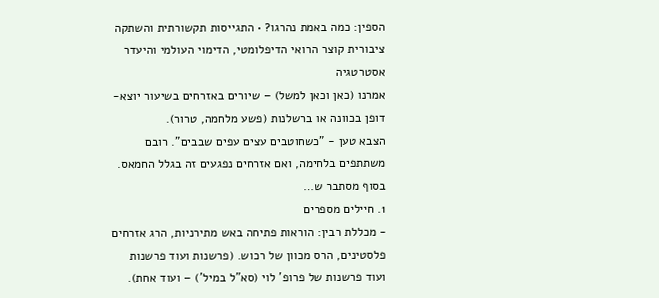הספין: כמה באמת נהרגו? • התגייסות תקשורתית והשתקה ציבורית קוצר הרואי הדיפלומטי, הדימוי העולמי והיעדר אסטרטגיה
אמרנו (כאן וכאן למשל) – שיורים באזרחים בשיעור יוצא-דופן בכוונה או ברשלנות (פשע מלחמה, טרור).
הצבא טען - "כשחוטבים עצים עפים שבבים". רובם משתתפים בלחימה, ואם אזרחים נפגעים זה בגלל החמאס.
בסוף מסתבר ש…
1. חיילים מספרים
- מכללת רבין: הוראות פתיחה באש מתירניות, הרג אזרחים פלסטינים, הרס מכוון של רכוש. (פרשנות ועוד פרשנות ועוד פרשנות של פרופ' לוי (סא"ל במיל') – ועוד אחת).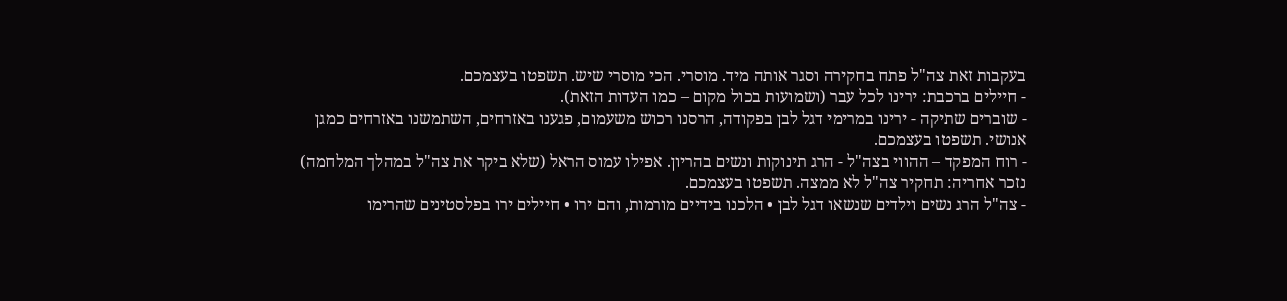בעקבות זאת צה"ל פתח בחקירה וסגר אותה מיד. מוסרי. הכי מוסרי שיש. תשפטו בעצמכם.
- חיילים ברכבת: ירינו לכל עבר (ושמועות בכול מקום – כמו העדות הזאת).
- שוברים שתיקה - ירינו במרימי דגל לבן בפקודה, הרסנו רכוש משעמום, פגענו באזרחים, השתמשנו באזרחים כמגן אנושי. תשפטו בעצמכם.
- רוח המפקד – ההווי בצה"ל - הרג תינוקות ונשים בהריון. אפילו עמוס הראל (שלא ביקר את צה"ל במהלך המלחמה) נזכר אחריה: תחקיר צה"ל לא ממצה. תשפטו בעצמכם.
- צה"ל הרג נשים וילדים שנשאו דגל לבן • הלכנו בידיים מורמות, והם ירו • חיילים ירו בפלסטינים שהרימו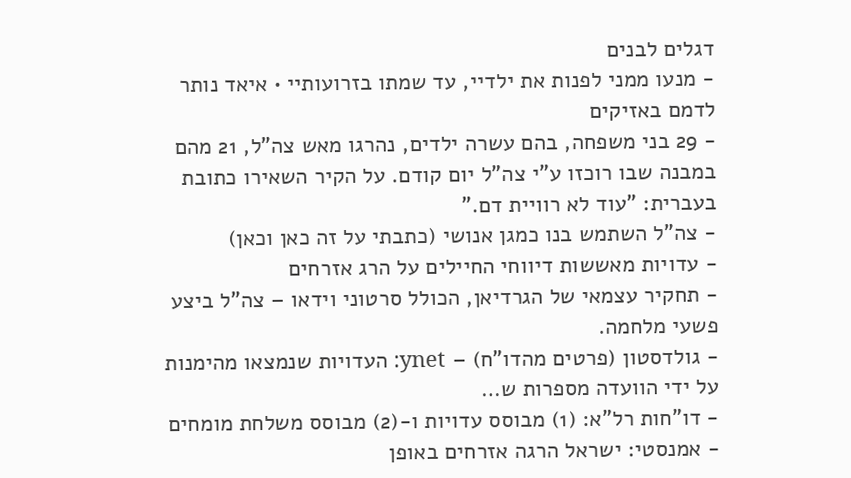דגלים לבנים
- מנעו ממני לפנות את ילדיי, עד שמתו בזרועותיי • איאד נותר לדמם באזיקים
- 29 בני משפחה, בהם עשרה ילדים, נהרגו מאש צה"ל, 21 מהם במבנה שבו רוכזו ע"י צה"ל יום קודם. על הקיר השאירו כתובת בעברית: "עוד לא רוויית דם."
- צה"ל השתמש בנו כמגן אנושי (כתבתי על זה כאן וכאן)
- עדויות מאששות דיווחי החיילים על הרג אזרחים
- תחקיר עצמאי של הגרדיאן, הכולל סרטוני וידאו – צה"ל ביצע פשעי מלחמה.
- גולדסטון (פרטים מהדו"ח) – ynet: העדויות שנמצאו מהימנות על ידי הוועדה מספרות ש…
- דו"חות רל"א: (1) מבוסס עדויות ו-(2) מבוסס משלחת מומחים
- אמנסטי: ישראל הרגה אזרחים באופן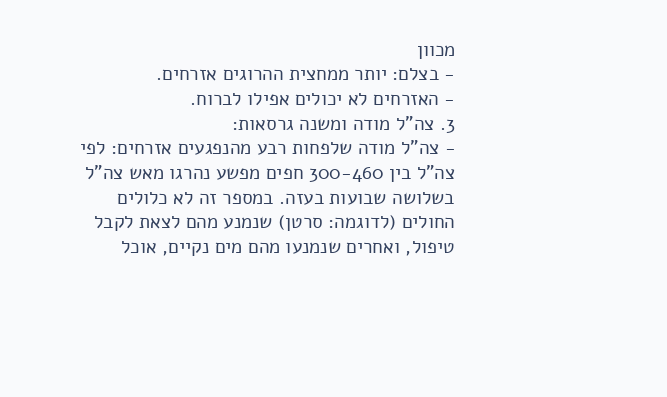מכוון
- בצלם: יותר ממחצית ההרוגים אזרחים.
- האזרחים לא יכולים אפילו לברוח.
3. צה"ל מודה ומשנה גרסאות:
- צה"ל מודה שלפחות רבע מהנפגעים אזרחים: לפי צה"ל בין 300-460 חפים מפשע נהרגו מאש צה"ל בשלושה שבועות בעזה. במספר זה לא כלולים החולים (לדוגמה: סרטן) שנמנע מהם לצאת לקבל טיפול, ואחרים שנמנעו מהם מים נקיים, אוכל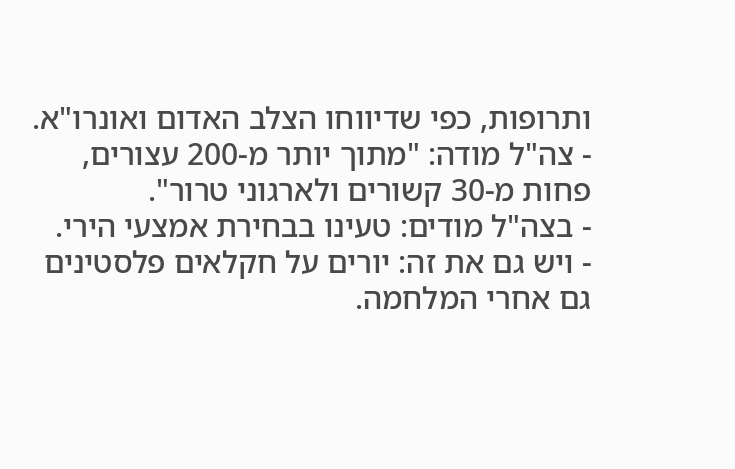ותרופות, כפי שדיווחו הצלב האדום ואונרו"א.
- צה"ל מודה: "מתוך יותר מ-200 עצורים, פחות מ-30 קשורים ולארגוני טרור".
- בצה"ל מודים: טעינו בבחירת אמצעי הירי.
- ויש גם את זה: יורים על חקלאים פלסטינים גם אחרי המלחמה.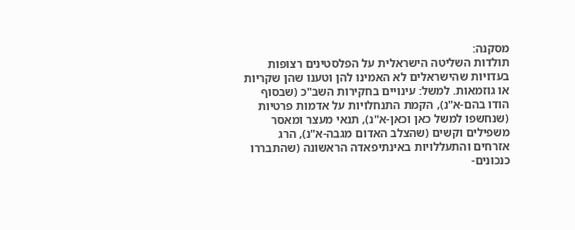מסקנה:
תולדות השליטה הישראלית על הפלסטינים רצופות בעדויות שהישראלים לא האמינו להן וטענו שהן שקריות או גוזמאות. למשל: עינויים בחקירות השב"כ (שבסוף הודו בהם-א"נ), הקמת התנחלויות על אדמות פרטיות (שנחשפו למשל כאן וכאן-א"נ), תנאי מעצר ומאסר משפילים וקשים (שהצלב האדום מגבה-א"נ), הרג אזרחים והתעללויות באינתיפאדה הראשונה (שהתבררו כנכונים-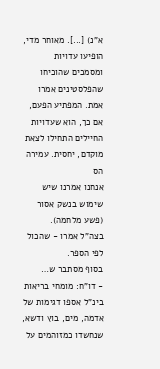א"נ) [...]. מאוחר מדי, הופיעו עדויות ומסמכים שהוכיחו שהפלסטינים אמרו אמת. המפתיע הפעם, אם כך, הוא שעדויות החיילים התחילו לצאת מוקדם, יחסית. עמירה הס
אנחנו אמרנו שיש שימוש בנשק אסור (פשע מלחמה).
בצה"ל אמרו - שהכול לפי הספר.
בסוף מסתבר ש…
- דו"ח: מומחי בריאות בינ"ל אספו דגימות של אדמה, מים, בוץ ודשא, שנחשדו כמזוהמים על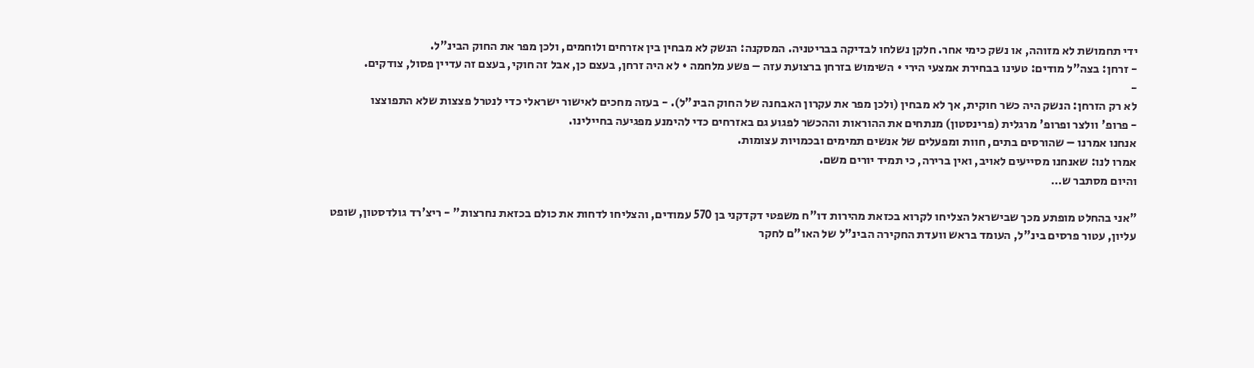ידי תחמושת לא מזוהה, או נשק כימי אחר. חלקן נשלחו לבדיקה בבריטניה. המסקנה: הנשק לא מבחין בין אזרחים ולוחמים, ולכן מפר את החוק הבינ"ל.
- זרחן: בצה"ל מודים: טעינו בבחירת אמצעי הירי • השימוש בזרחן ברצועת עזה – פשע מלחמה • לא היה זרחן, בעצם כן, אבל זה חוקי, בעצם זה עדיין פסול, צודקים.
-
לא רק הזרחן: הנשק היה כשר חוקית, אך לא מבחין (ולכן מפר את עקרון האבחנה של החוק הבינ"ל). - בעזה מחכים לאישור ישראלי כדי לנטרל פצצות שלא התפוצצו
- פרופ' וולצר ופרופ' מרגלית (פרינסטון) מנתחים את ההוראות וההכשר לפגוע גם באזרחים כדי להימנע מפגיעה בחיילינו.
אנחנו אמרנו – שהורסים בתים, חוות ומפעלים של אנשים תמימים ובכמויות עצומות.
אמרו לנו: שאנחנו מסייעים לאויב, ואין ברירה, כי תמיד יורים משם.
והיום מסתבר ש…

"אני בהחלט מופתע מכך שבישראל הצליחו לקרוא בכזאת מהירות דו"ח משפטי דקדקני בן 570 עמודים, והצליחו לדחות את כולם בכזאת נחרצות" - ריצ'רד גולדסטון, שופט עליון, עטור פרסים בינ"ל, העומד בראש וועדת החקירה הבינ"ל של האו"ם לחקר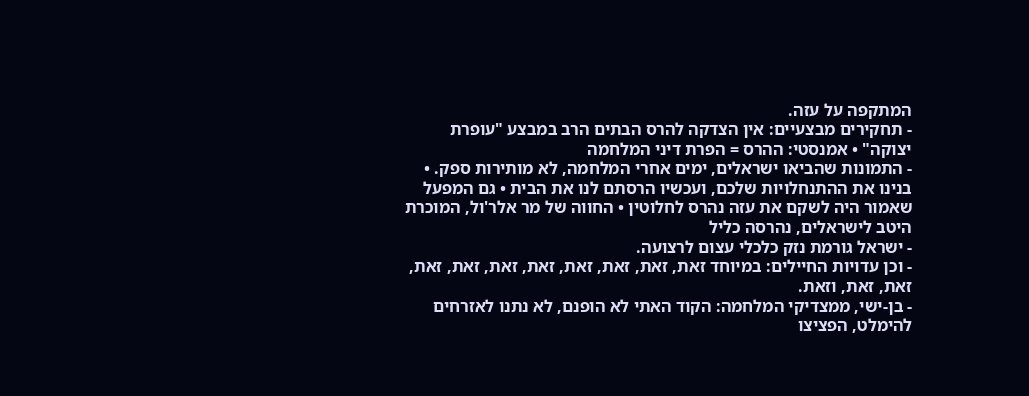המתקפה על עזה.
- תחקירים מבצעיים: אין הצדקה להרס הבתים הרב במבצע "עופרת יצוקה" • אמנסטי: ההרס = הפרת דיני המלחמה
- התמונות שהביאו ישראלים, ימים אחרי המלחמה, לא מותירות ספק. • בנינו את ההתנחלויות שלכם, ועכשיו הרסתם לנו את הבית • גם המפעל שאמור היה לשקם את עזה נהרס לחלוטין • החווה של מר אלר'ול, המוכרת היטב לישראלים, נהרסה כליל
- ישראל גורמת נזק כלכלי עצום לרצועה.
- וכן עדויות החיילים: במיוחד זאת, זאת, זאת, זאת, זאת, זאת, זאת, זאת, זאת, זאת, וזאת.
- בן-ישי, ממצדיקי המלחמה: הקוד האתי לא הופנם, לא נתנו לאזרחים להימלט, הפציצו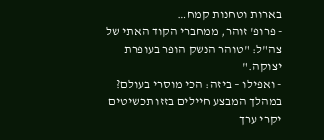בארות וטחנות קמח…
- פרופ' זוהר, ממחברי הקוד האתי של צה"ל: "טוהר הנשק הופר בעופרת יצוקה."
- ואפילו – ביזה: הכי מוסרי בעולם? במהלך המבצע חיילים בזזו תכשיטים יקרי ערך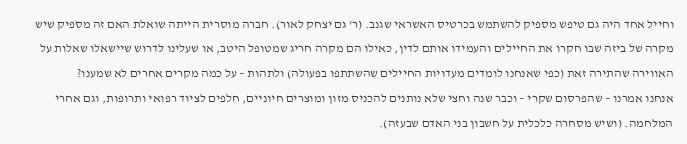וחייל אחד היה גם טיפש מספיק להשתמש בכרטיס האשראי שגנב. (ר' גם יצחק לאור). חברה מוסרית הייתה שואלת האם זה מספיק שיש מקרה של ביזה שבו חקרו את החיילים והעמידו אותם לדין, כאילו הם מקרה חריג שמטופל היטב, או שעלינו לדרוש שיישאלו שאלות על האווירה שהתירה זאת (כפי שאנחנו לומדים מעדויות החיילים שהשתתפו בפעולה) ולתהות – על כמה מקרים אחרים לא שמענו?
אנחנו אמרנו – שהפרסום שקרי – וכבר שנה וחצי שלא נותנים להכניס מזון ומוצרים חיוניים, חלפים לציוד רפואי ותרופות, וגם אחרי המלחמה. (ושיש מסחרה כלכלית על חשבון בני האדם שבעזה).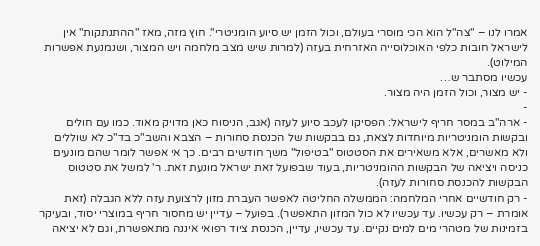אמרו לנו – "צה"ל הוא הכי מוסרי בעולם, וכול הזמן יש סיוע הומניטרי". חוץ מזה, מאז "ההתנתקות" אין לישראל חובות כלפי האוכלוסייה האזרחית בעזה (למרות שיש מצב מלחמה ויש המצור, ושנמנעת אפשרות המילוט).
עכשיו מסתבר ש…
- יש מצור, וכול הזמן היה מצור.
-
- ארה"ב במסר חריף לישראל: הפסיקו לעכב סיוע לעזה (אגב, הניסוח כאן מדויק מאוד. כמו עם חולים ובקשות הומניטריות מיוחדות לצאת, גם בבקשות של הכנסת סחורות – הצבא והשב"כ בד"כ לא שוללים ולא מאשרים, אלא משאירים את הסטטוס "בטיפול" משך חודשים רבים. כך אי אפשר לומר שהם מונעים כניסה ויציאה של הבקשות ההומניטריות, בעוד שבפועל זאת ישראל מונעת זאת. ר' למשל את סטטוס הבקשות להכנסת סחורות לעזה).
- רק חודשיים אחרי המלחמה: הממשלה החליטה לאפשר העברת מזון לרצועת עזה ללא הגבלה (זאת אומרת – רק עכשיו. עד עכשיו לא כול המזון התאפשר). בפועל – עדיין יש מחסור חריף במוצרי יסוד, ובעיקר בזמינות של מטהרי מים למים נקיים. עד עכשיו, עדיין, הכנסת ציוד רפואי איננה מתאפשרת, וגם לא יציאה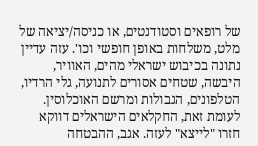של רופאים וסטודנטים, או כניסה/יציאה של מלט, משלחות באופן חופשי וכו'. עזה עדיין נתונה בכיבוש ישראלי מהים, האוויר, היבשה, שטחים אסורים לתנועה, גלי הרדיו, הטלפונים, הגבולות ומרשם האוכלוסין. לעומת זאת, החקלאים הישראלים דווקא חזרו "לייצא" לעזה. אגב, ההבטחה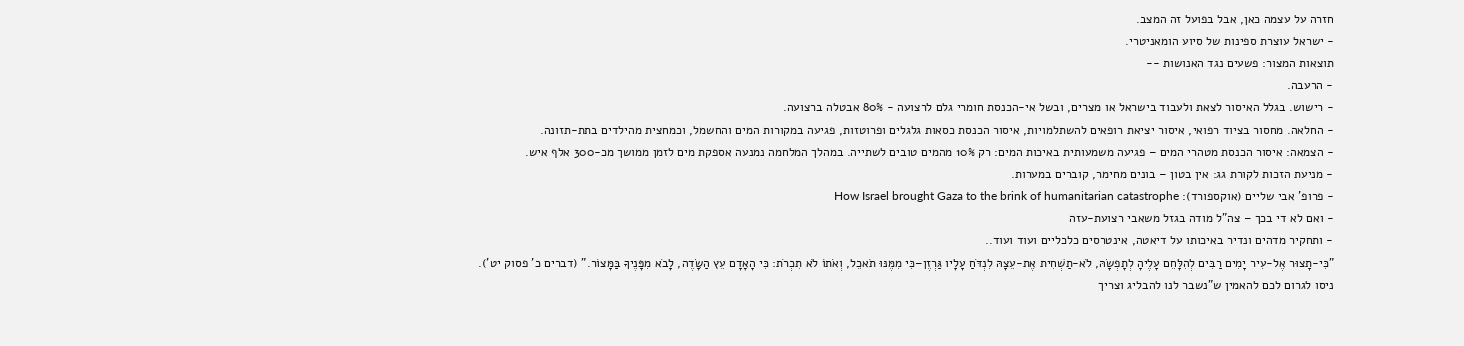חזרה על עצמה כאן, אבל בפועל זה המצב.
- ישראל עוצרת ספינות של סיוע הומאניטרי.
תוצאות המצור: פשעים נגד האנושות --
- הרעבה.
- רישוש. בגלל האיסור לצאת ולעבוד בישראל או מצרים, ובשל אי-הכנסת חומרי גלם לרצועה - 80% אבטלה ברצועה.
- החלאה. מחסור בציוד רפואי, איסור יציאת רופאים להשתלמויות, איסור הכנסת כסאות גלגלים ופרוטזות, פגיעה במקורות המים והחשמל, וכמחצית מהילדים בתת-תזונה.
- הצמאה: איסור הכנסת מטהרי המים – פגיעה משמעותית באיכות המים: רק 10% מהמים טובים לשתייה. במהלך המלחמה נמנעה אספקת מים לזמן ממושך מכ-300 אלף איש.
- מניעת הזכות לקורת גג: אין בטון – בונים מחימר, קוברים במערות.
- פרופ' אבי שליים (אוקספורד): How Israel brought Gaza to the brink of humanitarian catastrophe
- ואם לא די בכך – צה"ל מודה בגזל משאבי רצועת-עזה
- ותחקיר מדהים ונדיר באיכותו על דיאטה, אינטרסים כלכליים ועוד ועוד..
"כִּי-תָצוּר אֶל-עִיר יָמִים רַבִּים לְהִלָּחֵם עָלֶיהָ לְתָפְשָׂהּ, לֹא-תַשְׁחִית אֶת-עֵצָהּ לִנְדֹּחַ עָלָיו גַּרְזֶן–כִּי מִמֶּנּוּ תֹאכֵל, וְאֹתוֹ לֹא תִכְרֹת: כִּי הָאָדָם עֵץ הַשָּׂדֶה, לָבֹא מִפָּנֶיךָ בַּמָּצוֹר." (דברים כ' פסוק יט').
ניסו לגרום לכם להאמין ש"נשבר לנו להבליג וצריך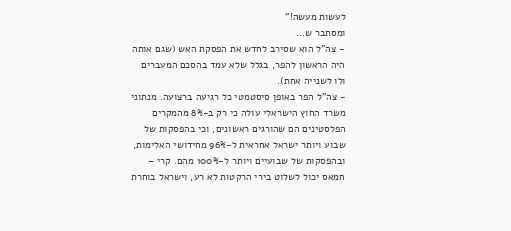לעשות מעשה!"
ומסתבר ש…
- צה"ל הוא שסירב לחדש את הפסקת האש (שגם אותה היה הראשון להפר, בגלל שלא עמד בהסכם המעברים ולו לשנייה אחת).
- צה"ל הפר באופן סיסטמטי כל רגיעה ברצועה. מנתוני משרד החוץ הישראלי עולה כי רק ב-8% מהמקרים הפלסטינים הם שהורגים ראשונים, וכי בהפסקות של שבוע ויותר ישראל אחראית ל-96% מחידושי האלימות, ובהפסקות של שבועיים ויותר ל-100% מהם. קרי – חמאס יכול לשלוט בירי הרקטות לא רע, וישראל בוחרת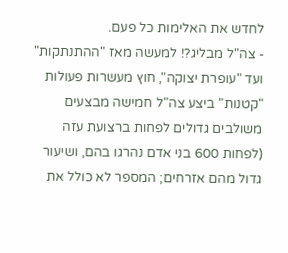לחדש את האלימות כל פעם.
- צה"ל מבליג?! למעשה מאז "ההתנתקות" ועד "עופרת יצוקה", חוץ מעשרות פעולות "קטנות" ביצע צה"ל חמישה מבצעים משולבים גדולים לפחות ברצועת עזה (לפחות 600 בני אדם נהרגו בהם, ושיעור גדול מהם אזרחים; המספר לא כולל את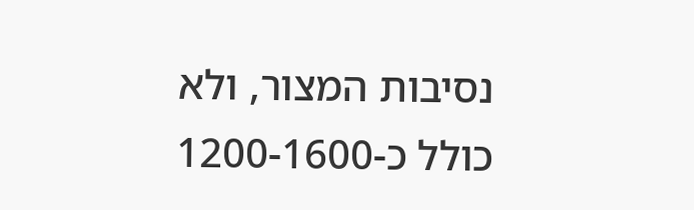נסיבות המצור, ולא כולל כ-1200-1600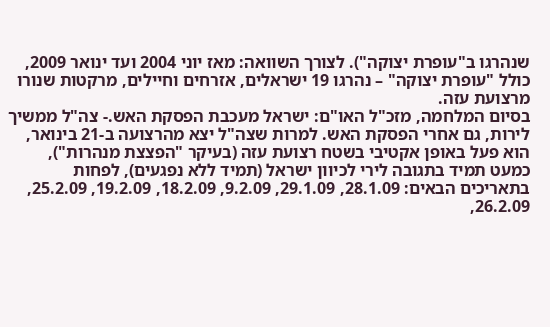שנהרגו ב"עופרת יצוקה"). לצורך השוואה: מאז יוני 2004 ועד ינואר 2009, כולל "עופרת יצוקה" – נהרגו 19 ישראלים, אזרחים וחיילים, מרקטות שנורו מרצועת עזה.
בסיום המלחמה, מזכ"ל האו"ם: ישראל מעכבת הפסקת האש.- צה"ל ממשיך לירות, גם אחרי הפסקת האש. למרות שצה"ל יצא מהרצועה ב-21 בינואר, הוא פעל באופן אקטיבי בשטח רצועת עזה (בעיקר "הפצצת מנהרות"), כמעט תמיד בתגובה לירי לכיוון ישראל (תמיד ללא נפגעים), לפחות בתאריכים הבאים: 28.1.09, 29.1.09, 9.2.09, 18.2.09, 19.2.09, 25.2.09, 26.2.09,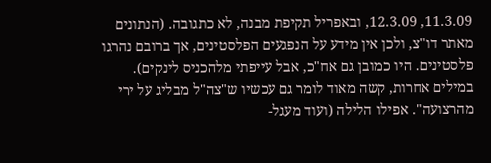11.3.09, 12.3.09, ובאפריל תקיפת מבנה, לא כתגובה. (הנתונים מאתר דו"צ, ולכן אין מידע על הנפגעים הפלסטינים, אך ברובם נהרגו פלסטינים. היו כמובן גם אח"כ, אבל עייפתי מלהכניס לינקים). במילים אחרות, קשה מאוד לומר גם עכשיו ש"צה"ל מבליג על ירי מהרצועה". אפילו הלילה (ועוד מעגל-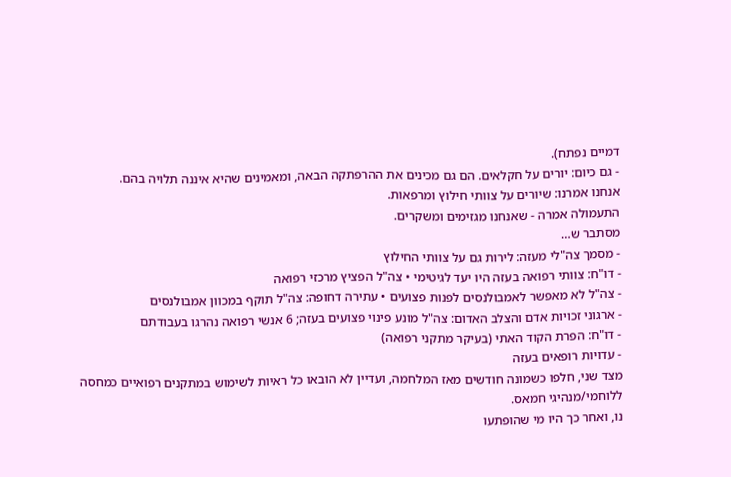דמיים נפתח).
- גם כיום: יורים על חקלאים. הם גם מכינים את ההרפתקה הבאה, ומאמינים שהיא איננה תלויה בהם.
אנחנו אמרנו: שיורים על צוותי חילוץ ומרפאות.
התעמולה אמרה - שאנחנו מגזימים ומשקרים.
מסתבר ש…
- מסמך צה"לי מעזה: לירות גם על צוותי החילוץ
- דו"ח: צוותי רפואה בעזה היו יעד לגיטימי • צה"ל הפציץ מרכזי רפואה
- צה"ל לא מאפשר לאמבולנסים לפנות פצועים • עתירה דחופה: צה"ל תוקף במכוון אמבולנסים
- ארגוני זכויות אדם והצלב האדום: צה"ל מונע פינוי פצועים בעזה; 6 אנשי רפואה נהרגו בעבודתם
- דו"ח: הפרת הקוד האתי (בעיקר מתקני רפואה)
- עדויות רופאים בעזה
מצד שני, חלפו כשמונה חודשים מאז המלחמה, ועדיין לא הובאו כל ראיות לשימוש במתקנים רפואיים כמחסה ללוחמי/מנהיגי חמאס.
נו, ואחר כך היו מי שהופתעו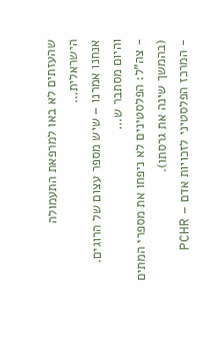שהעזתים לא באו למרפאת התעמולה הישראלית…
אנחנו אמרנו – שיש מספר עצום של הרוגים.
והיום מסתבר ש…
- צה"ל: הפלסטינים לא ניפחו את מספרי המתים (בהמשך שינה את גרסתו).
- המרכז הפלסטיני לזכויות אדם – PCHR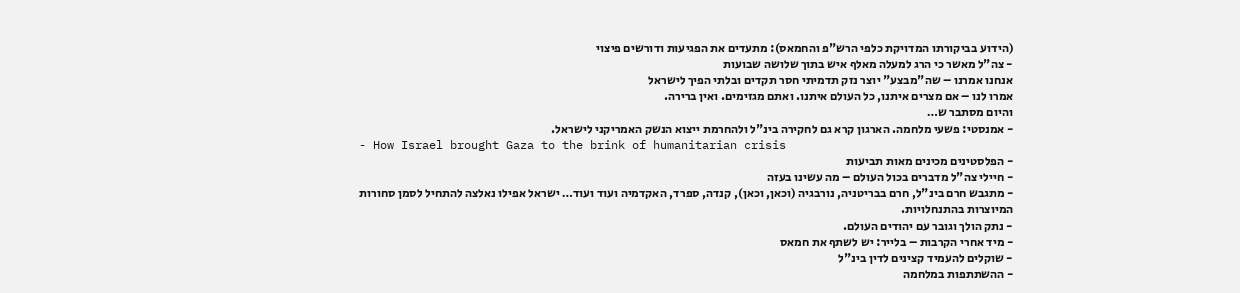(הידוע בביקורתו המדויקת כלפי הרש"פ והחמאס): מתעדים את הפגיעות ודורשים פיצוי
- צה"ל מאשר כי הרג למעלה מאלף איש בתוך שלושה שבועות
אנחנו אמרנו – שה"מבצע" יוצר נזק תדמיתי חסר תקדים ובלתי הפיך לישראל
אמרו לנו – אם מצרים איתנו, כל העולם איתנו. ואתם מגזימים. ואין ברירה.
והיום מסתבר ש…
- אמנסטי: פשעי מלחמה. הארגון קרא גם לחקירה בינ"ל ולהחרמת ייצוא הנשק האמריקני לישראל.
- How Israel brought Gaza to the brink of humanitarian crisis
- הפלסטינים מכינים מאות תביעות
- חיילי צה"ל מדברים בכול העולם – מה עשינו בעזה
- מתגבש חרם בינ"ל, חרם בבריטניה, נורבגיה (וכאן, וכאן), קנדה, ספרד, האקדמיה ועוד ועוד… ישראל אפילו נאלצה להתחיל לסמן סחורות המיוצרות בהתנחלויות.
- נתק הולך וגובר עם יהודים העולם.
- מיד אחרי הקרבות – בלייר: יש לשתף את חמאס
- שוקלים להעמיד קצינים לדין בינ"ל
- ההשתתפות במלחמה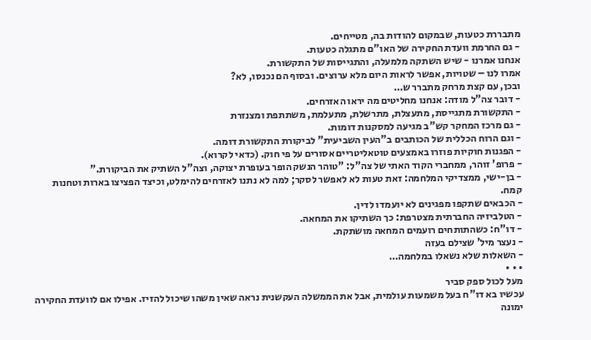מתבררת כטעות, שבמקום להודות בה, מטייחים.
- גם החרמת וועדת החקירה של האו"ם מתגלה כטעות.
אנחנו אמרנו - שיש השתקה מלמעלה, והתגייסות של התקשורת.
אמרו לנו – שטויות, אפשר לראות היום מלא ערוצים. ובסוף הם נכנסו, לא?
ובכן, עם קצת מרחק מתברר ש…
- דובר צה"ל מודה: אנחנו מחליטים מה יראו האזרחים.
- התקשורת מתגייסת, מתעצלת, מתרשלת, מתעלמת, משתתפת ומצנזרת
- גם מרכז המחקר קש"ב מגיעה למסקנות דומות.
- וגם הרוח הכללית של הכותבים ב"העין השביעית" לביקורת התקשורת דומה.
- הפגנות חוקיות פוזרו באמצעים טוטאליטריים אסורים על פי חוק. (כדאי לקרוא).
- פרופ' זוהר, ממחברי הקוד האתי של צה"ל: "טוהר הנשק הופר בעופרת יצוקה, וצה"ל השתיק את הביקורת."
- בן-ישי, ממצדיקי המלחמה: זאת טעות לא לאפשר לסקר; למה לא נתנו לאזרחים להימלט, וכיצד הפציצו בארות וטחנות קמח.
- הכבאים שתקפו מפגינים לא יועמדו לדין.
- הטלביזיה החברתית מצטרפת: כך השתיקו את המחאה.
- דו"ח: כשהתותחים רועמים המחאה מושתקת.
- נעצר מיל' שצילם בעזה
- השאלות שלא נשאלו במלחמה…
• • •
מעל לכול ספק סביר
עכשיו בא דו"ח בעל משמעות עולמית, אבל את הממשלה העקשנית נראה שאין משהו שיכול להזיז. אפילו אם לוועדת החקירה ימונה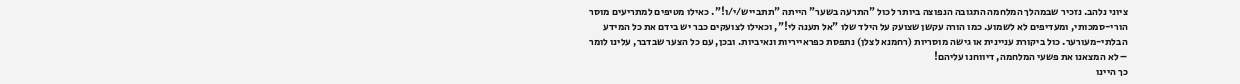ציוני נלהב. נזכיר שבמהלך המלחמה התגובה הנפוצה ביותר לכול "התרעה בשער" הייתה "תתבייש/י/ו!". כאילו מטיפים למתריעים מוסר הורי-סמכותי, ומעדיפים לא לשמוע. כמו הורה עקשן שצועק על הילד שלו "אל תענה לי!", וכאילו לצועקים כבר יש בידם את כל המידע הבלתי-מעורער. כול ביקורת עניינית או גישה מוסריות (רחמנא לצלן) נתפסת כפראייריות ונאיביות. ובכן, עם כל הצער שבדבר, עלינו לומר – לא המצאנו את פשעי המלחמה, דיווחנו עליהם!
כך היינו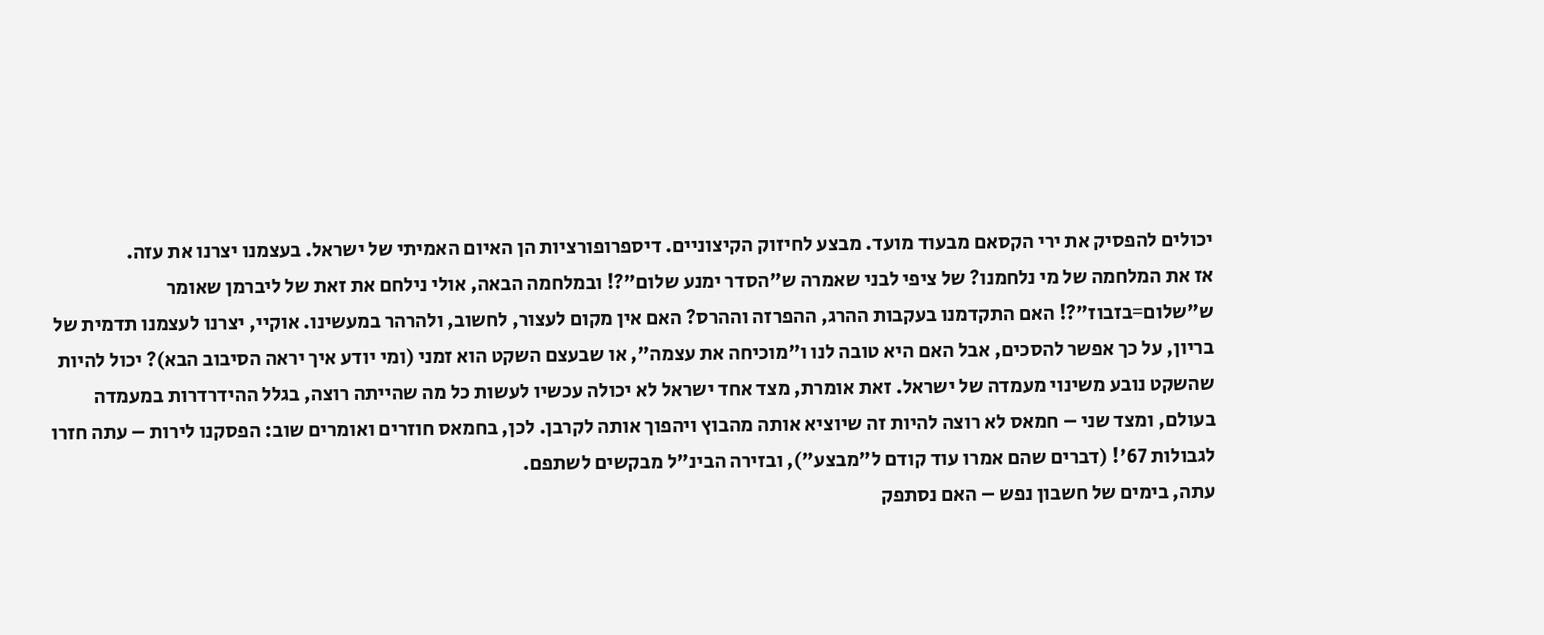יכולים להפסיק את ירי הקסאם מבעוד מועד. מבצע לחיזוק הקיצוניים. דיספרופורציות הן האיום האמיתי של ישראל. בעצמנו יצרנו את עזה.
אז את המלחמה של מי נלחמנו? של ציפי לבני שאמרה ש"הסדר ימנע שלום"?! ובמלחמה הבאה, אולי נילחם את זאת של ליברמן שאומר ש"שלום=בזבוז"?! האם התקדמנו בעקבות ההרג, ההפרזה וההרס? האם אין מקום לעצור, לחשוב, ולהרהר במעשינו. אוקיי, יצרנו לעצמנו תדמית של בריון, על כך אפשר להסכים, אבל האם היא טובה לנו ו"מוכיחה את עצמה", או שבעצם השקט הוא זמני (ומי יודע איך יראה הסיבוב הבא)? יכול להיות שהשקט נובע משינוי מעמדה של ישראל. זאת אומרת, מצד אחד ישראל לא יכולה עכשיו לעשות כל מה שהייתה רוצה, בגלל ההידרדרות במעמדה בעולם, ומצד שני – חמאס לא רוצה להיות זה שיוציא אותה מהבוץ ויהפוך אותה לקרבן. לכן, בחמאס חוזרים ואומרים שוב: הפסקנו לירות – עתה חזרו לגבולות 67'! (דברים שהם אמרו עוד קודם ל"מבצע"), ובזירה הבינ"ל מבקשים לשתפם.
עתה, בימים של חשבון נפש – האם נסתפק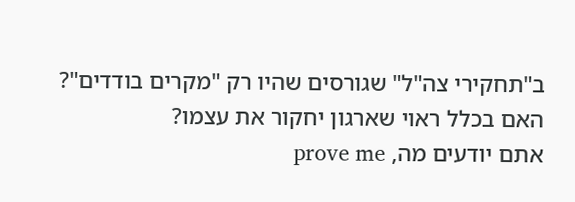ב"תחקירי צה"ל" שגורסים שהיו רק "מקרים בודדים"? האם בכלל ראוי שארגון יחקור את עצמו?
אתם יודעים מה, prove me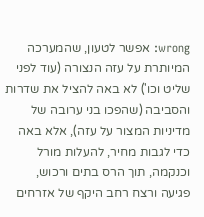wrong: אפשר לטעון, שהמערכה המיותרת על עזה הנצורה (עוד לפני שליט וכו') לא באה להציל את שדרות והסביבה (שהפכו בני ערובה של מדיניות המצור על עזה), אלא באה כדי לגבות מחיר, להעלות מורל וכנקמה, תוך הרס בתים ורכוש, פגיעה ורצח רחב היקף של אזרחים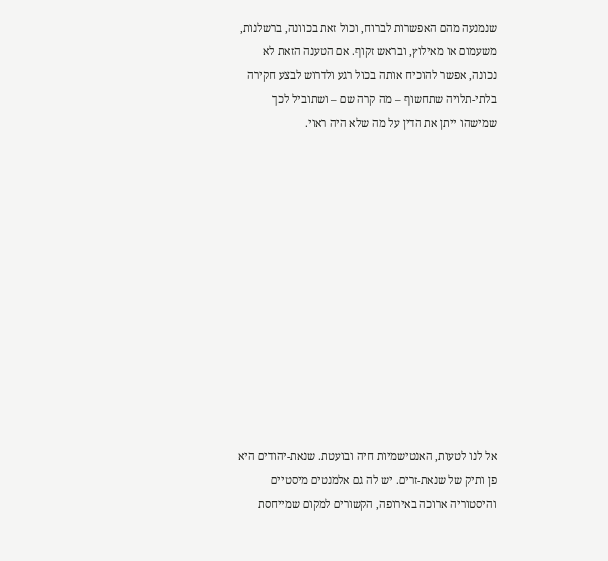שנמנעה מהם האפשרות לברוח, וכול זאת בכוונה, ברשלנות, משעמום או מאילוץ, ובראש זקוף. אם הטענה הזאת לא נכונה, אפשר להוכיח אותה בכול רגע ולדרוש לבצע חקירה בלתי-תלויה שתחשוף – מה קרה שם – ושתוביל לכך שמישהו ייתן את הדין על מה שלא היה ראוי.













אל לנו לטעות, האנטישמיות חיה ובועטת. שנאת-יהודים היא פן ותיק של שנאת-זרים. יש לה גם אלמנטים מיסטיים והיסטוריה ארוכה באירופה, הקשורים למקום שמייחסת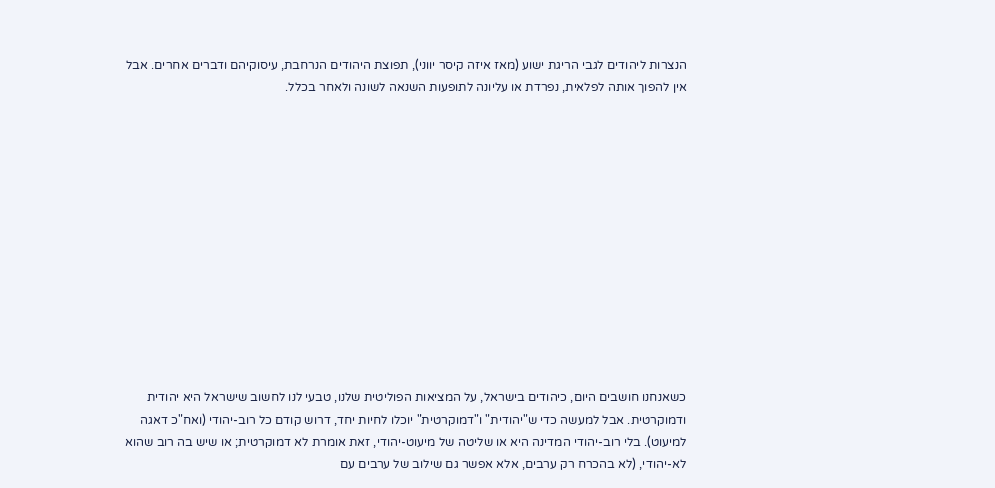הנצרות ליהודים לגבי הריגת ישוע (מאז איזה קיסר יווני), תפוצת היהודים הנרחבת, עיסוקיהם ודברים אחרים. אבל אין להפוך אותה לפלאית, נפרדת או עליונה לתופעות השנאה לשונה ולאחר בכלל.













כשאנחנו חושבים היום, כיהודים בישראל, על המציאות הפוליטית שלנו, טבעי לנו לחשוב שישראל היא יהודית ודמוקרטית. אבל למעשה כדי ש"יהודית" ו"דמוקרטית" יוכלו לחיות יחד, דרוש קודם כל רוב-יהודי (ואח"כ דאגה למיעוט). בלי רוב-יהודי המדינה היא או שליטה של מיעוט-יהודי, זאת אומרת לא דמוקרטית; או שיש בה רוב שהוא לא-יהודי, (לא בהכרח רק ערבים, אלא אפשר גם שילוב של ערבים עם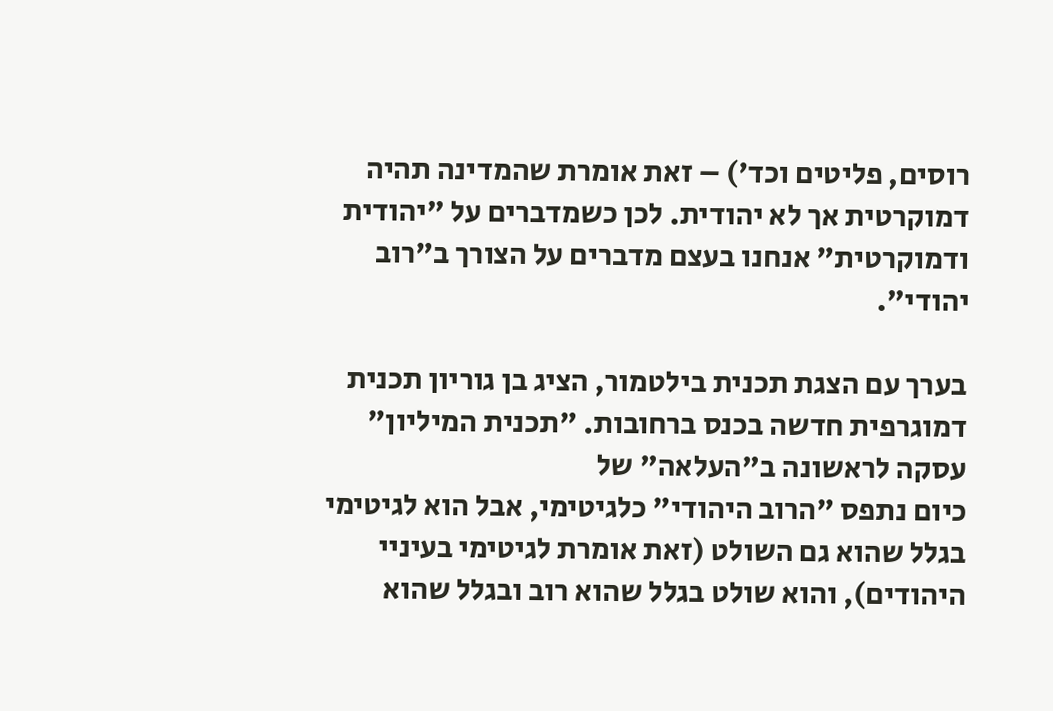רוסים, פליטים וכד') – זאת אומרת שהמדינה תהיה דמוקרטית אך לא יהודית. לכן כשמדברים על "יהודית ודמוקרטית" אנחנו בעצם מדברים על הצורך ב"רוב יהודי".

בערך עם הצגת תכנית בילטמור, הציג בן גוריון תכנית דמוגרפית חדשה בכנס ברחובות. "תכנית המיליון" עסקה לראשונה ב"העלאה" של
כיום נתפס "הרוב היהודי" כלגיטימי, אבל הוא לגיטימי בגלל שהוא גם השולט (זאת אומרת לגיטימי בעיניי היהודים), והוא שולט בגלל שהוא רוב ובגלל שהוא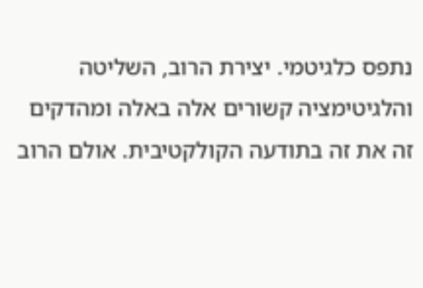נתפס כלגיטמי. יצירת הרוב, השליטה והלגיטימציה קשורים אלה באלה ומהדקים זה את זה בתודעה הקולקטיבית. אולם הרוב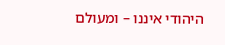היהודי איננו – ומעולם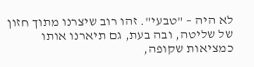לא היה – "טבעי". זהו רוב שיצרנו מתוך חזון של שליטה, ובה בעת, גם תיארנו אותו כמציאות שקופה,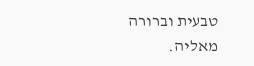טבעית וברורה מאליה.